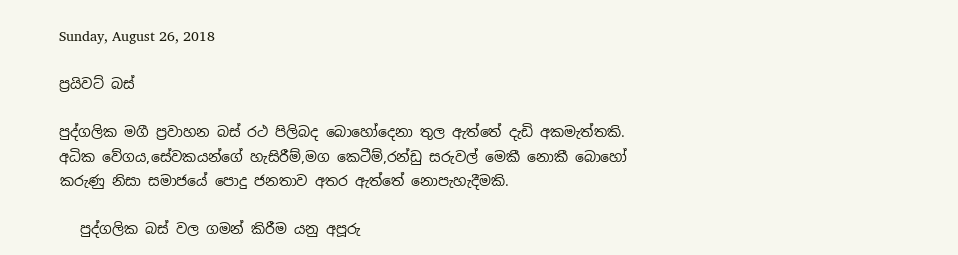Sunday, August 26, 2018

ප්‍රයිවට් බස්

පුද්ගලික මගී ප්‍රවාහන බස් රථ පිලිබද බොහෝදෙනා තුල ඇත්තේ දැඩි අකමැත්තකි.
අධික වේගය,සේවකයන්ගේ හැසිරීම්,මග කෙටීම්,රන්ඩු සරුවල් මෙකී නොකී බොහෝ
කරුණු නිසා සමාජයේ පොදු ජනතාව අතර ඇත්තේ නොපැහැදීමකි.

   පුද්ගලික බස් වල ගමන් කිරීම යනු අපූරු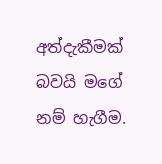අත්දැකීමක් බවයි මගේ නම් හැගීම.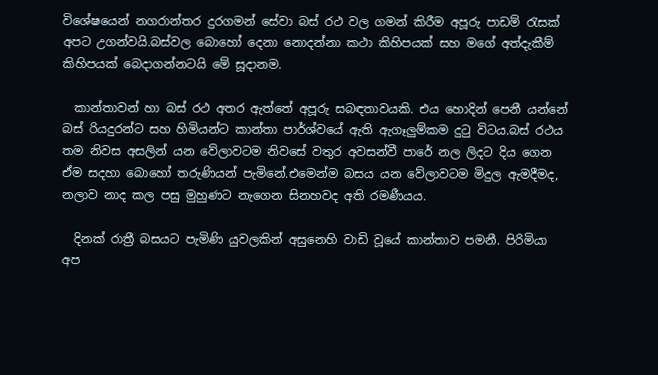විශේෂයෙන් නගරාන්තර දුරගමන් සේවා බස් රථ වල ගමන් කිරීම අපූරු පාඩම් රැසක්
අපට උගන්වයි.බස්වල බොහෝ දෙනා නොදන්නා කථා කිහිපයක් සහ මගේ අත්දැකීම්
කිහිපයක් බෙදාගන්නටයි මේ සූදානම.

  කාන්තාවන් හා බස් රථ අතර ඇත්තේ අපූරු සබඳතාවයකි. එය හොදින් පෙනී යන්නේ
බස් රියදුරන්ට සහ හිමියන්ට කාන්තා පාර්ශ්වයේ ඇති ඇගෑලුම්කම දුටු විටය.බස් රථය
තම නිවස අසලින් යන වේලාවටම නිවසේ වතුර අවසන්වී පාරේ නල ලිදට දිය ගෙන
ඒම සදහා බොහෝ තරුණියන් පැමිනේ.එමෙන්ම බසය යන වේලාවටම මිදුල ඇමදීමද,
නලාව නාද කල පසු මුහුණට නැගෙන සිනහවද අති රමණීයය.

  දිනක් රාත්‍රී බසයට පැමිණි යුවලකින් අසුනෙහි වාඩි වූයේ කාන්තාව පමනී. පිරිමියා
අප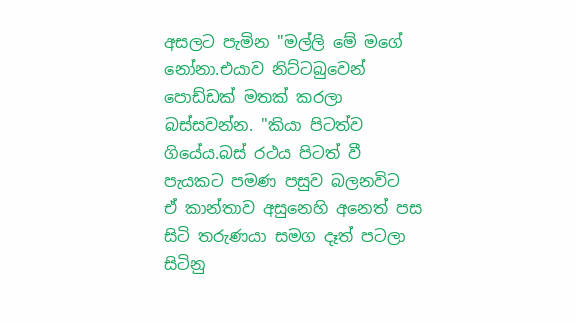අසලට පැමින "මල්ලි මේ මගේ නෝනා.එයාව නිට්ටබුවෙන් පොඩ්ඩක් මතක් කරලා
බස්සවන්න. "කියා පිටත්ව ගියේය.බස් රථය පිටත් වී පැයකට පමණ පසුව බලනවිට
ඒ කාන්තාව අසුනෙහි අනෙත් පස සිටි තරුණයා සමග දෑත් පටලා සිටිනු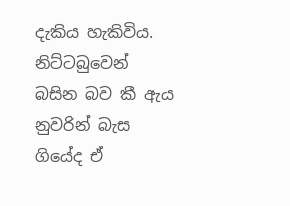දැකිය හැකිවිය.
නිට්ටබුවෙන් බසින බව කී ඇය නුවරින් බැස ගියේද ඒ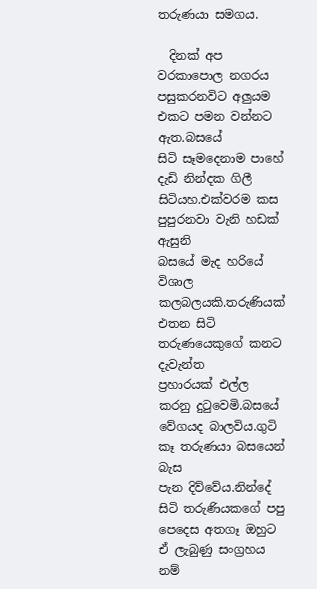තරුණයා සමගය.

  දිනක් අප වරකාපොල නගරය පසුකරනවිට අලුයම එකට පමන වන්නට ඇත.බසයේ
සිටි සෑමදෙනාම පාහේ දැඩි නින්දක ගිලී සිටියහ.එක්වරම කස පුපුරනවා වැනි හඩක් ඇසුනි
බසයේ මැද හරියේ විශාල කලබලයකි.තරුණියක් එතන සිටි තරුණයෙකුගේ කනට දැවැන්ත
ප්‍රහාරයක් එල්ල කරනු දුටුවෙමි.බසයේ වේගයද බාලවිය.ගුටි කෑ තරුණයා බසයෙන් බැස
පැන දිව්වේය.නින්දේ සිටි තරුණියකගේ පපු පෙදෙස අතගෑ ඔහුට ඒ ලැබුණු සංග්‍රහය නම්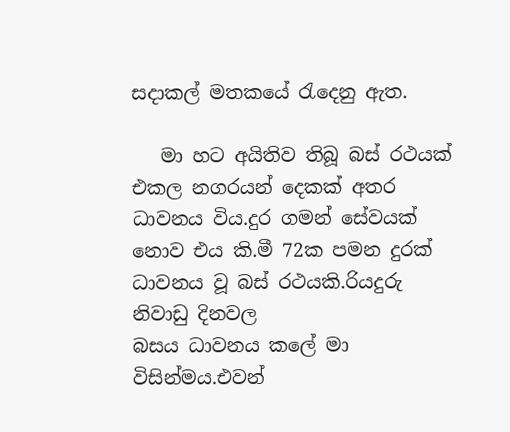සදාකල් මතකයේ රැදෙනු ඇත.

   මා හට අයිතිව තිබූ බස් රථයක් එකල නගරයන් දෙකක් අතර ධාවනය විය.දුර ගමන් සේවයක් නොව එය කි.මී 72ක පමන දුරක් ධාවනය වූ බස් රථයකි.රියදුරු නිවාඩු දිනවල
බසය ධාවනය කලේ මා විසින්මය.එවන්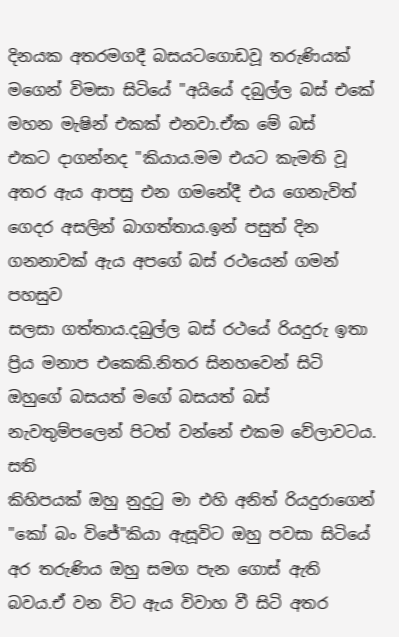දිනයක අතරමගදී බසයටගොඩවූ තරුණියක්
මගෙන් විමසා සිටියේ "අයියේ දබුල්ල බස් එකේ මහන මැෂින් එකක් එනවා.ඒක මේ බස්
එකට දාගන්නද "කියාය.මම එයට කැමති වූ අතර ඇය ආපසු එන ගමනේදී එය ගෙනැවිත්
ගෙදර අසලින් බාගත්තාය.ඉන් පසුත් දින ගනනාවක් ඇය අපගේ බස් රථයෙන් ගමන් පහසුව
සලසා ගත්තාය.දබුල්ල බස් රථයේ රියදුරු ඉතා ප්‍රිය මනාප එකෙකි.නිතර සිනහවෙන් සිටි
ඔහුගේ බසයත් මගේ බසයත් බස් නැවතුම්පලෙන් පිටත් වන්නේ එකම වේලාවටය. සති
කිහිපයක් ඔහු නුදුටු මා එහි අනිත් රියදුරාගෙන් "කෝ බං විජේ"කියා ඇසූවිට ඔහු පවසා සිටියේ අර තරුණිය ඔහු සමග පැන ගොස් ඇති බවය.ඒ වන විට ඇය විවාහ වී සිටි අතර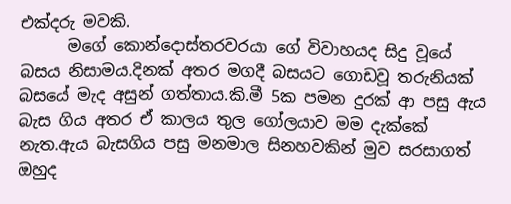එක්දරු මවකි.
      මගේ කොන්දොස්තරවරයා ගේ විවාහයද සිදු වූයේ බසය නිසාමය.දිනක් අතර මගදී බසයට ගොඩවූ තරුනියක් බසයේ මැද අසුන් ගත්තාය.කි.මී 5ක පමන දුරක් ආ පසු ඇය බැස ගිය අතර ඒ කාලය තුල ගෝලයාව මම දැක්කේ නැත.ඇය බැසගිය පසු මනමාල සිනහවකින් මුව සරසාගත් ඔහුද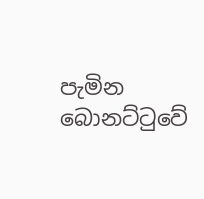පැමින බොනට්ටුවේ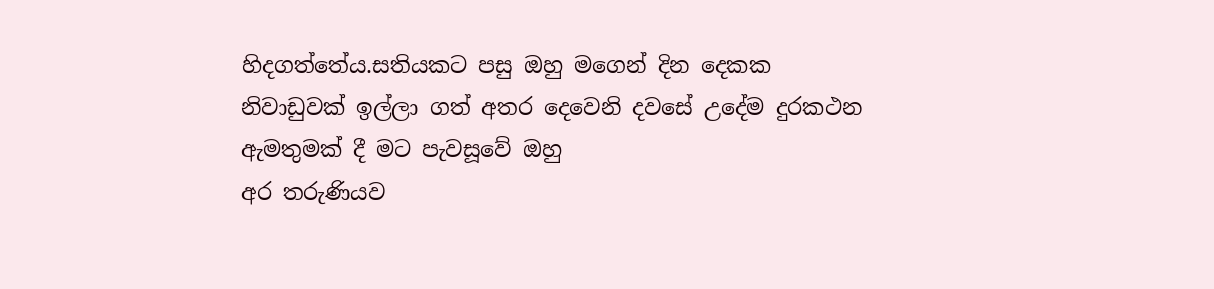හිදගත්තේය.සතියකට පසු ඔහු මගෙන් දින දෙකක
නිවාඩුවක් ඉල්ලා ගත් අතර දෙවෙනි දවසේ උදේම දුරකථන ඇමතුමක් දී මට පැවසූවේ ඔහු
අර තරුණියව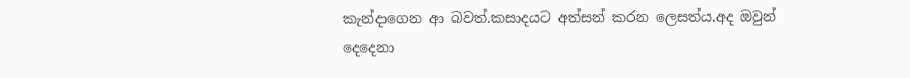කැන්දාගෙන ආ බවත්.කසාදයට අත්සන් කරන ලෙසත්ය.අද ඔවුන් දෙදෙනා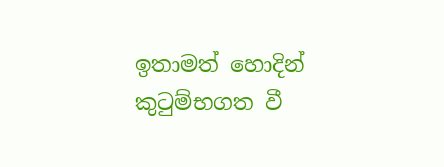ඉතාමත් හොදින් කුටුම්භගත වී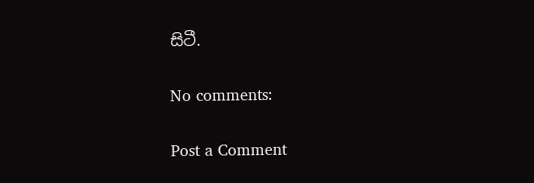සිටී.

No comments:

Post a Comment